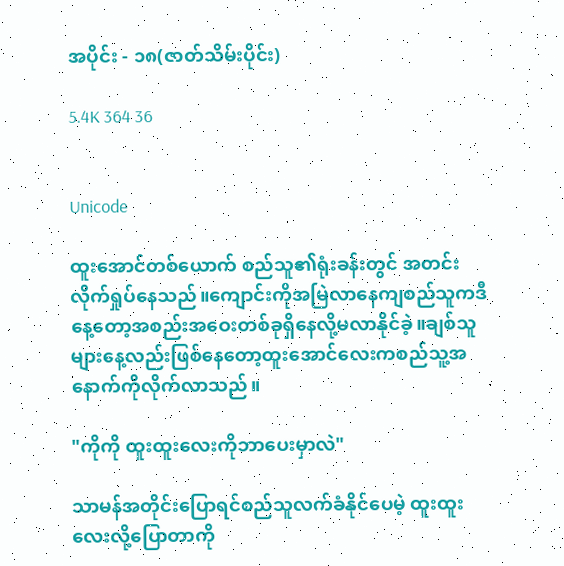အပိုင်း - ၁၈(ဇာတ်သိမ်းပိုင်း)

5.4K 364 36


Unicode

ထူးအောင်တစ်ယောက် စည်သူ၏ရုံးခန်းတွင် အတင်းလိုက်ရှုပ်နေသည်။ကျောင်းကိုအမြဲလာနေကျစည်သူကဒီနေ့တော့အစည်းအဝေးတစ်ခုရှိနေလို့မလာနိုင်ခဲ့။ချစ်သူများနေ့လည်းဖြစ်နေတော့ထူးအောင်လေးကစည်သူ့အနောက်ကိုလိုက်လာသည်။

"ကိုကို ထူးထူးလေးကိုဘာပေးမှာလဲ"

သာမန်အတိုင်းပြောရင်စည်သူလက်ခံနိုင်ပေမဲ့ ထူးထူးလေးလို့ပြောတာကို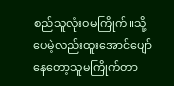စည်သူလုံးဝမကြိုက်။သို့ပေမဲ့လည်းထူးအောင်ပျော်နေ‌တော့သူမကြိုက်တာ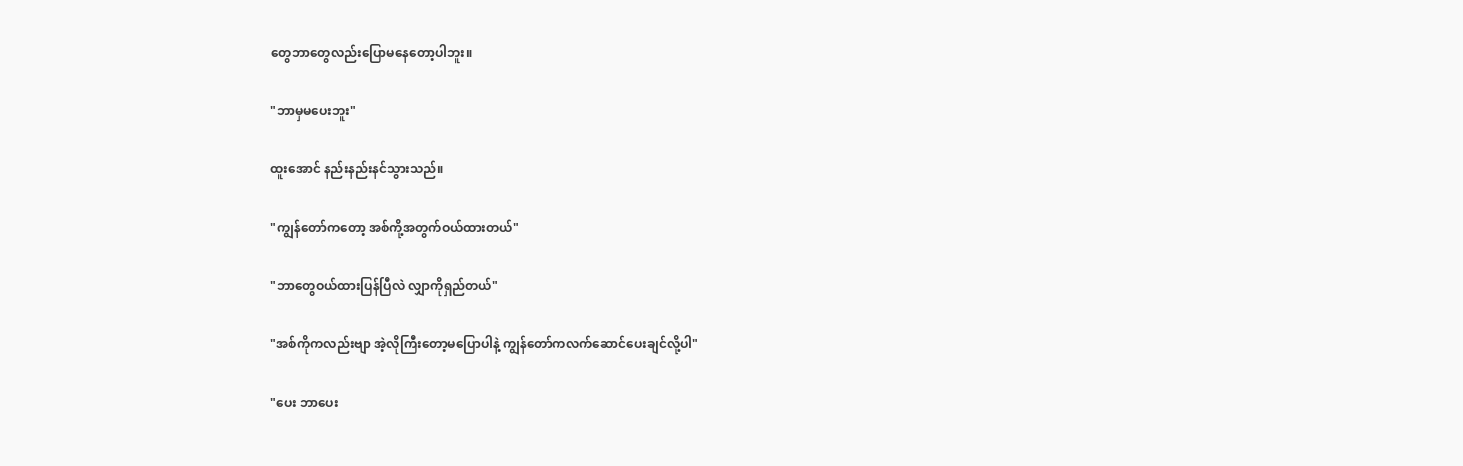တွေဘာတွေလည်းပြောမနေတော့ပါဘူး။

"ဘာမှမပေးဘူး"

ထူးအောင် နည်းနည်းနင်သွားသည်။

"ကျွန်တော်ကတော့ အစ်ကို့အတွက်ဝယ်ထားတယ်"

"ဘာတွေဝယ်ထားပြန်ပြီလဲ လျှာကိုရှည်တယ်"

"အစ်ကိုကလည်းဗျာ အဲ့လိုကြီးတော့မပြောပါနဲ့ ကျွန်တော်ကလက်ဆောင်ပေးချင်လို့ပါ"

"ပေး ဘာပေး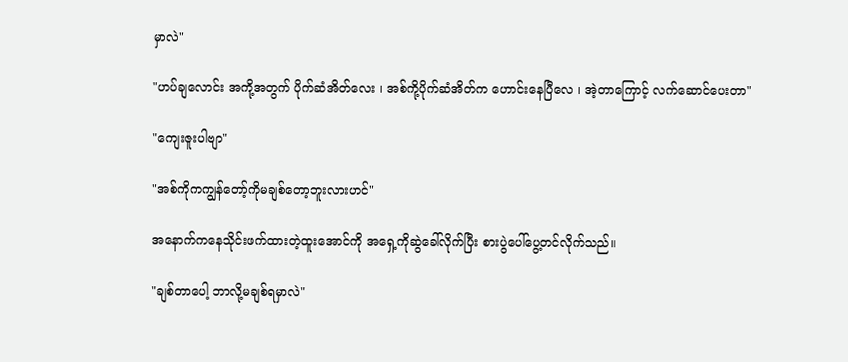မှာလဲ"

"ဟပ်ချလောင်း အကို့အတွက် ပိုက်ဆံအိတ်လေး ၊ အစ်ကို့ပိုက်ဆံအိတ်က ဟောင်းနေပြီလေ ၊ အဲ့တာကြောင့် လက်ဆောင်ပေးတာ"

"ကျေးဇူးပါဗျာ"

"အစ်ကိုကကျွန်တော့်ကိုမချစ်တော့ဘူးလားဟင်"

အနောက်ကနေသိုင်းဖက်ထားတဲ့ထူးအောင်ကို အရှေ့ကိုဆွဲခေါ်လိုက်ပြီး စားပွဲပေါ်ပွေ့တင်လိုက်သည်။

"ချစ်တာပေါ့ ဘာလို့မချစ်ရမှာလဲ"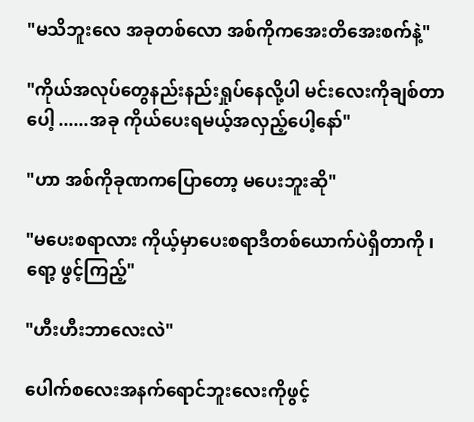"မသိဘူးလေ အခုတစ်လော အစ်ကိုကအေးတိအေးစက်နဲ့"

"ကိုယ်အလုပ်တွေနည်းနည်းရှုပ်နေလို့ပါ မင်းလေးကိုချစ်တာပေါ့ ......အခု ကိုယ်ပေးရမယ့်အလှည့်ပေါ့နော်"

"ဟာ အစ်ကိုခုဏကပြောတော့ မပေးဘူးဆို"

"မပေးစရာလား ကိုယ့်မှာပေးစရာဒီတစ်ယောက်ပဲရှိတာကို ၊ ရော့ ဖွင့်ကြည့်"

"ဟီးဟီးဘာလေးလဲ"

ပေါက်စလေးအနက်ရောင်ဘူးလေးကိုဖွင့်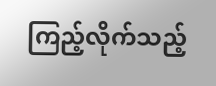ကြည့်လိုက်သည့်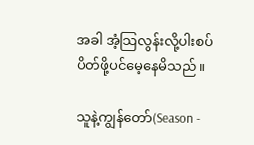အခါ အံ့သြလွန်းလို့ပါးစပ်ပိတ်ဖို့ပင်မေ့နေမိသည်။

သူနဲ့ကျွန်တော်(Season -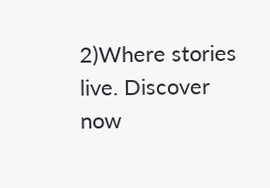2)Where stories live. Discover now